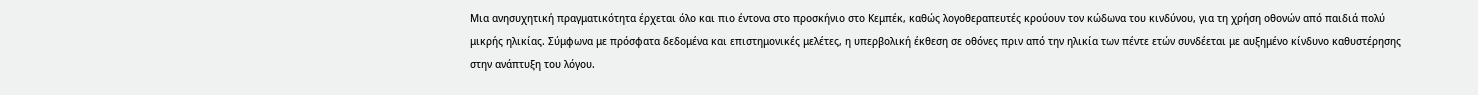Μια ανησυχητική πραγματικότητα έρχεται όλο και πιο έντονα στο προσκήνιο στο Κεμπέκ, καθώς λογοθεραπευτές κρούουν τον κώδωνα του κινδύνου, για τη χρήση οθονών από παιδιά πολύ μικρής ηλικίας. Σύμφωνα με πρόσφατα δεδομένα και επιστημονικές μελέτες, η υπερβολική έκθεση σε οθόνες πριν από την ηλικία των πέντε ετών συνδέεται με αυξημένο κίνδυνο καθυστέρησης στην ανάπτυξη του λόγου.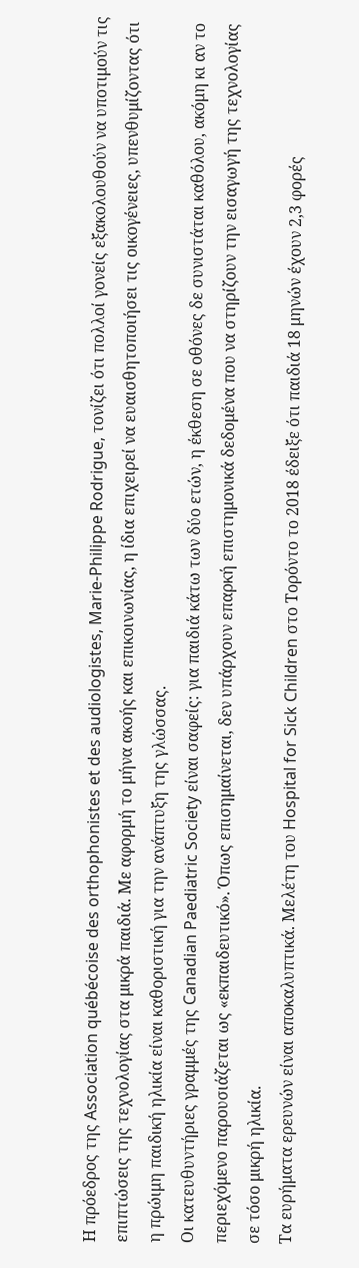Η πρόεδρος της Association québécoise des orthophonistes et des audiologistes, Marie-Philippe Rodrigue, τονίζει ότι πολλοί γονείς εξακολουθούν να υποτιμούν τις επιπτώσεις της τεχνολογίας στα μικρά παιδιά. Με αφορμή το μήνα ακοής και επικοινωνίας, η ίδια επιχειρεί να ευαισθητοποιήσει τις οικογένειες, υπενθυμίζοντας ότι η πρώιμη παιδική ηλικία είναι καθοριστική για την ανάπτυξη της γλώσσας.
Οι κατευθυντήριες γραμμές της Canadian Paediatric Society είναι σαφείς: για παιδιά κάτω των δύο ετών, η έκθεση σε οθόνες δε συνιστάται καθόλου, ακόμη κι αν το περιεχόμενο παρουσιάζεται ως «εκπαιδευτικό». Όπως επισημαίνεται, δεν υπάρχουν επαρκή επιστημονικά δεδομένα που να στηρίζουν την εισαγωγή της τεχνολογίας σε τόσο μικρή ηλικία.
Τα ευρήματα ερευνών είναι αποκαλυπτικά. Μελέτη του Hospital for Sick Children στο Τορόντο το 2018 έδειξε ότι παιδιά 18 μηνών έχουν 2,3 φορές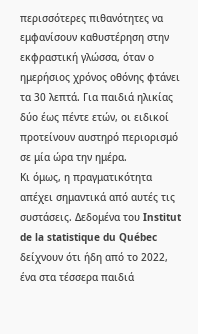περισσότερες πιθανότητες να εμφανίσουν καθυστέρηση στην εκφραστική γλώσσα, όταν ο ημερήσιος χρόνος οθόνης φτάνει τα 30 λεπτά. Για παιδιά ηλικίας δύο έως πέντε ετών, οι ειδικοί προτείνουν αυστηρό περιορισμό σε μία ώρα την ημέρα.
Κι όμως, η πραγματικότητα απέχει σημαντικά από αυτές τις συστάσεις. Δεδομένα του Institut de la statistique du Québec δείχνουν ότι ήδη από το 2022, ένα στα τέσσερα παιδιά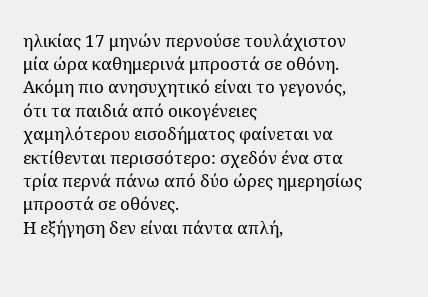ηλικίας 17 μηνών περνούσε τουλάχιστον μία ώρα καθημερινά μπροστά σε οθόνη. Ακόμη πιο ανησυχητικό είναι το γεγονός, ότι τα παιδιά από οικογένειες χαμηλότερου εισοδήματος φαίνεται να εκτίθενται περισσότερο: σχεδόν ένα στα τρία περνά πάνω από δύο ώρες ημερησίως μπροστά σε οθόνες.
Η εξήγηση δεν είναι πάντα απλή,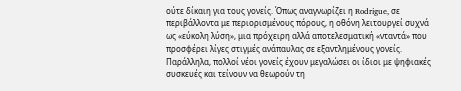ούτε δίκαιη για τους γονείς. Όπως αναγνωρίζει η Rodrigue, σε περιβάλλοντα με περιορισμένους πόρους, η οθόνη λειτουργεί συχνά ως «εύκολη λύση», μια πρόχειρη αλλά αποτελεσματική «νταντά» που προσφέρει λίγες στιγμές ανάπαυλας σε εξαντλημένους γονείς. Παράλληλα, πολλοί νέοι γονείς έχουν μεγαλώσει οι ίδιοι με ψηφιακές συσκευές και τείνουν να θεωρούν τη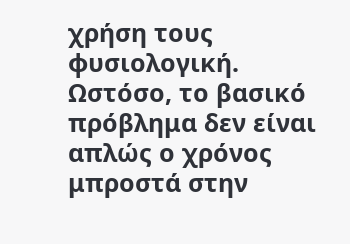χρήση τους φυσιολογική.
Ωστόσο, το βασικό πρόβλημα δεν είναι απλώς ο χρόνος μπροστά στην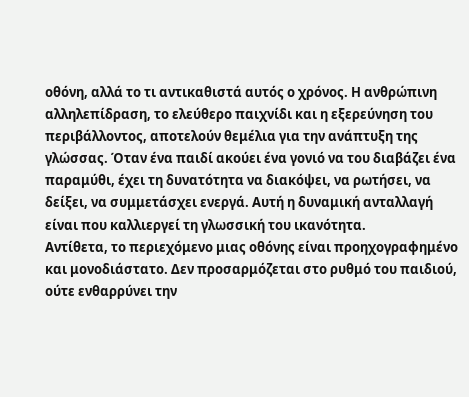οθόνη, αλλά το τι αντικαθιστά αυτός ο χρόνος. Η ανθρώπινη αλληλεπίδραση, το ελεύθερο παιχνίδι και η εξερεύνηση του περιβάλλοντος, αποτελούν θεμέλια για την ανάπτυξη της γλώσσας. Όταν ένα παιδί ακούει ένα γονιό να του διαβάζει ένα παραμύθι, έχει τη δυνατότητα να διακόψει, να ρωτήσει, να δείξει, να συμμετάσχει ενεργά. Αυτή η δυναμική ανταλλαγή είναι που καλλιεργεί τη γλωσσική του ικανότητα.
Αντίθετα, το περιεχόμενο μιας οθόνης είναι προηχογραφημένο και μονοδιάστατο. Δεν προσαρμόζεται στο ρυθμό του παιδιού, ούτε ενθαρρύνει την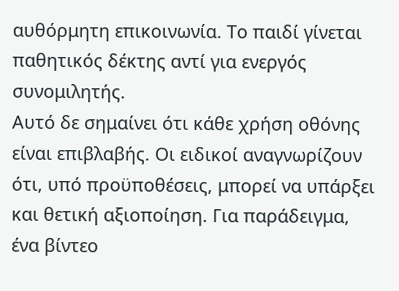αυθόρμητη επικοινωνία. Το παιδί γίνεται παθητικός δέκτης αντί για ενεργός συνομιλητής.
Αυτό δε σημαίνει ότι κάθε χρήση οθόνης είναι επιβλαβής. Οι ειδικοί αναγνωρίζουν ότι, υπό προϋποθέσεις, μπορεί να υπάρξει και θετική αξιοποίηση. Για παράδειγμα, ένα βίντεο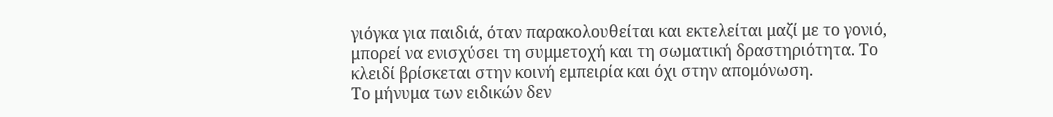γιόγκα για παιδιά, όταν παρακολουθείται και εκτελείται μαζί με το γονιό, μπορεί να ενισχύσει τη συμμετοχή και τη σωματική δραστηριότητα. Το κλειδί βρίσκεται στην κοινή εμπειρία και όχι στην απομόνωση.
Το μήνυμα των ειδικών δεν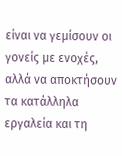είναι να γεμίσουν οι γονείς με ενοχές, αλλά να αποκτήσουν τα κατάλληλα εργαλεία και τη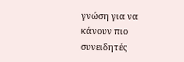γνώση για να κάνουν πιο συνειδητές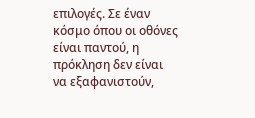επιλογές. Σε έναν κόσμο όπου οι οθόνες είναι παντού, η πρόκληση δεν είναι να εξαφανιστούν,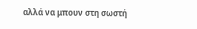αλλά να μπουν στη σωστή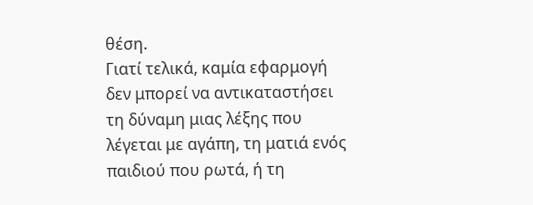θέση.
Γιατί τελικά, καμία εφαρμογή δεν μπορεί να αντικαταστήσει τη δύναμη μιας λέξης που λέγεται με αγάπη, τη ματιά ενός παιδιού που ρωτά, ή τη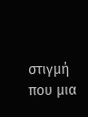στιγμή που μια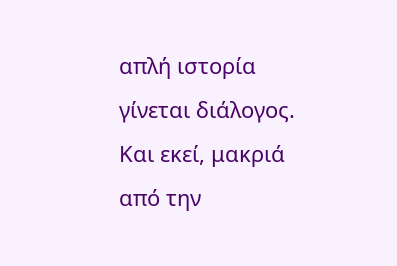απλή ιστορία γίνεται διάλογος. Και εκεί, μακριά από την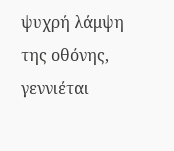ψυχρή λάμψη της οθόνης, γεννιέται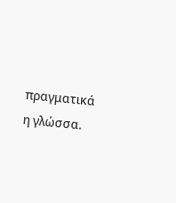πραγματικά η γλώσσα.